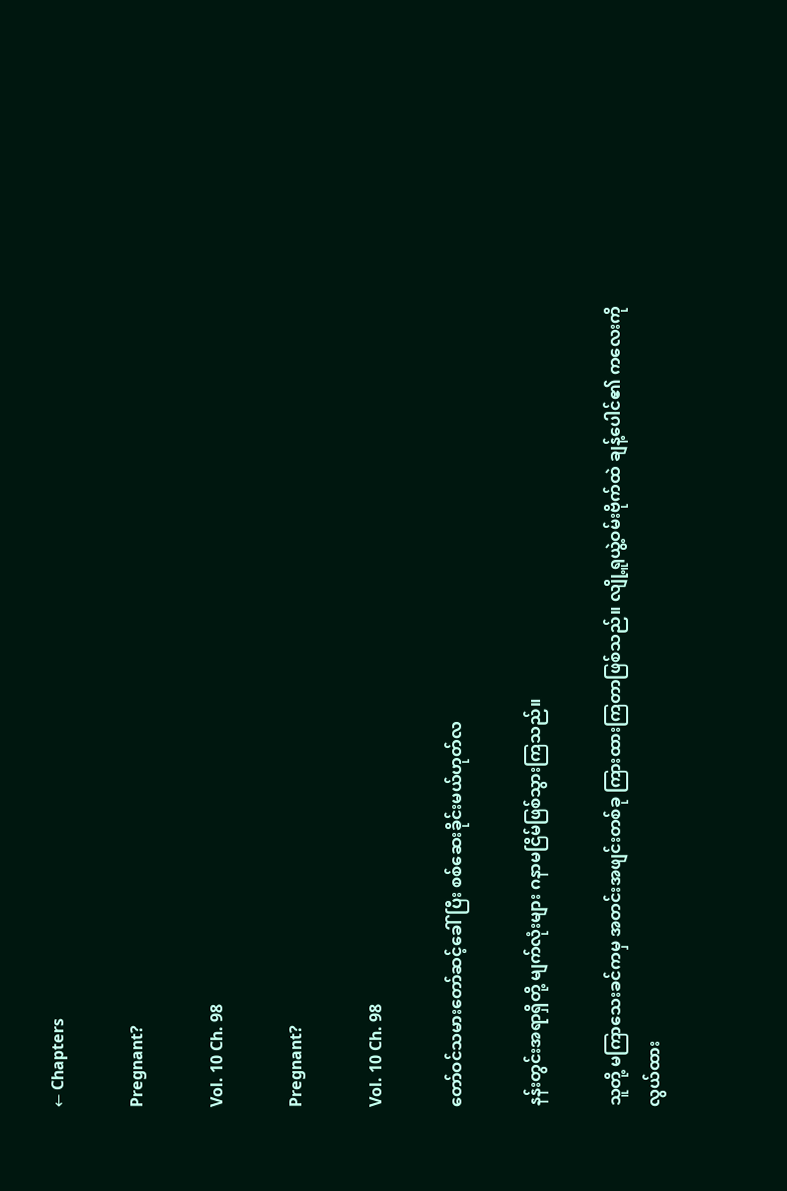← Chapters

Pregnant?

Vol. 10 Ch. 98

Pregnant?

Vol. 10 Ch. 98

တော်ဝင်သမားတော်ဆင့်ခေါ်ပြီး စစ်ဆေးခိုင်းမယ်ဟုတ်လ

နန်းတွင်းအရာရှိတို့ မျက်လုံးများ ဂနာမငြိမ်ဖြစ်သွားကြသည်။

သူတို့ မကြာသေးခင်ကမှ အတင်းအဖျင်းတစ်ခု ကြားထားကြတာဖြစ်သည်။ လျို့ရူယွဲ့ဝမ်းဗိုက်ထဲ ချန့်ပေါင်၏ ကလေးကို လွယ်ထား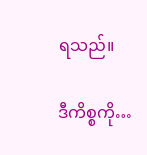ရသည်။

ဒီကိစ္စကို…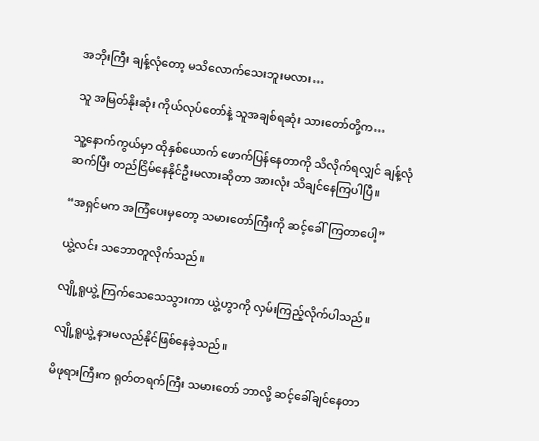အဘိုးကြီး ချန့်လုံတော့ မသိလောက်သေးဘူးမလား…

သူ အမြတ်နိုးဆုံး ကိုယ်လုပ်တော်နဲ့ သူအချစ်ရဆုံး သားတော်တို့က…

သူ့နောက်ကွယ်မှာ ထိုနှစ်ယောက် ဖောက်ပြန်နေတာကို သိလိုက်ရလျှင် ချန့်လုံ ဆက်ပြီး တည်ငြိမ်နေနိုင်ဦးမလားဆိုတာ အားလုံး သိချင်နေကြပါပြီ။

“အရှင်မက အကြံပေးမှတော့ သမားတော်ကြီးကို ဆင့်ခေါ်ကြတာပေါ့”

ယွဲ့လင်း သဘောတူလိုက်သည်။

လျို့ရူယွဲ့ ကြက်သေသေသွားကာ ယွဲ့ဟွာကို လှမ်းကြည့်လိုက်ပါသည်။

လျို့ရူယွဲ့ နားမလည်နိုင်ဖြစ်နေခဲ့သည်။

မိဖုရားကြီးက ရုတ်တရက်ကြီး သမားတော် ဘာလို့ ဆင့်ခေါ်ချင်နေတာ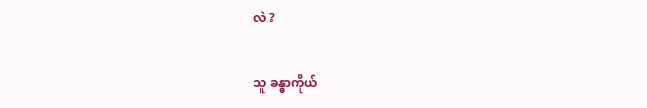လဲ ?

သူ ခန္ဓာကိုယ်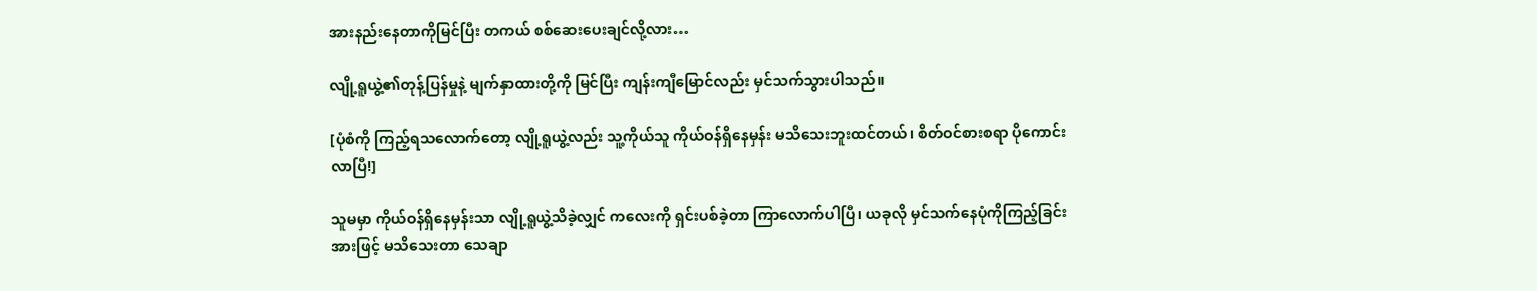အားနည်းနေတာကိုမြင်ပြီး တကယ် စစ်ဆေးပေးချင်လို့လား…

လျို့ရူယွဲ့၏တုန့်ပြန်မှုနဲ့ မျက်နှာထားတို့ကို မြင်ပြီး ကျန်းကျီမြောင်လည်း မှင်သက်သွားပါသည်။

[ပုံစံကို ကြည့်ရသလောက်တော့ လျို့ရူယွဲ့လည်း သူ့ကိုယ်သူ ကိုယ်ဝန်ရှိနေမှန်း မသိသေးဘူးထင်တယ်၊ စိတ်ဝင်စားစရာ ပိုကောင်းလာပြီ!]

သူမမှာ ကိုယ်ဝန်ရှိနေမှန်းသာ လျို့ရူယွဲ့သိခဲ့လျှင် ကလေးကို ရှင်းပစ်ခဲ့တာ ကြာလောက်ပါပြီ၊ ယခုလို မှင်သက်နေပုံကိုကြည့်ခြင်းအားဖြင့် မသိသေးတာ သေချာ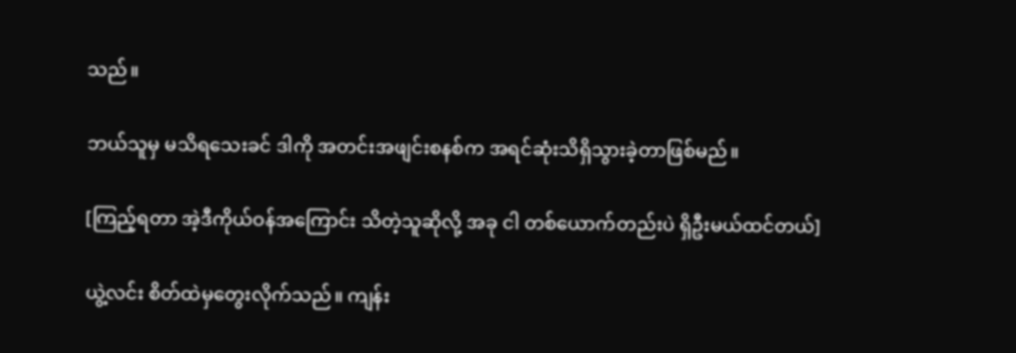သည်။

ဘယ်သူမှ မသိရသေးခင် ဒါကို အတင်းအဖျင်းစနစ်က အရင်ဆုံးသိရှိသွားခဲ့တာဖြစ်မည်။

[ကြည့်ရတာ အဲ့ဒီကိုယ်ဝန်အကြောင်း သိတဲ့သူဆိုလို့ အခု ငါ တစ်ယောက်တည်းပဲ ရှိဦးမယ်ထင်တယ်]

ယွဲ့လင်း စိတ်ထဲမှတွေးလိုက်သည်။ ကျန်း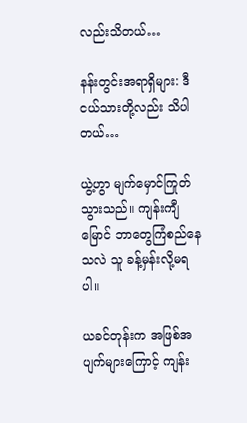လည်းသိတယ်…

နန်းတွင်းအရာရှိများ: ဒီငယ်သားတို့လည်း သိပါတယ်…

ယွဲ့ဟွာ မျက်မှောင်ကြုတ်သွားသည်။ ကျန်းကျီမြောင် ဘာတွေကြံစည်နေသလဲ သူ ခန့်မှန်းလို့မရပါ။

ယခင်တုန်းက အဖြစ်အပျက်များကြောင့် ကျန်း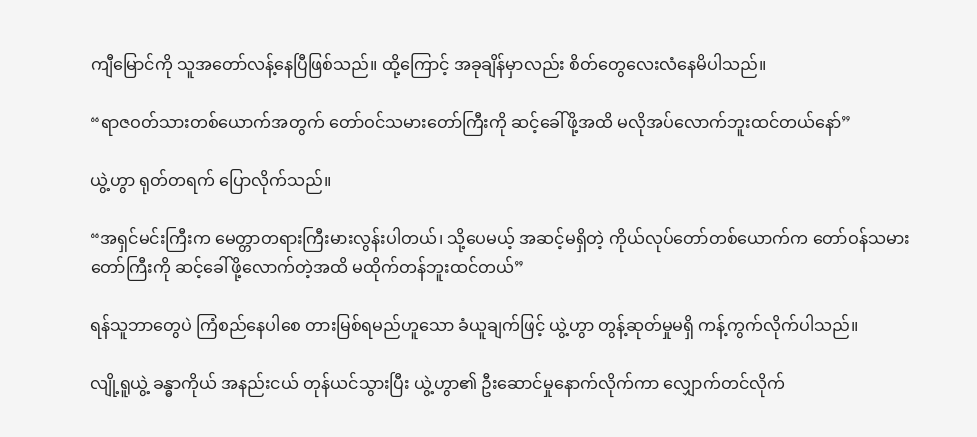ကျီမြောင်ကို သူအတော်လန့်နေပြီဖြစ်သည်။ ထို့ကြောင့် အခုချိန်မှာလည်း စိတ်တွေလေးလံနေမိပါသည်။

“ရာဇဝတ်သားတစ်ယောက်အတွက် တော်ဝင်သမားတော်ကြီးကို ဆင့်ခေါ်ဖို့အထိ မလိုအပ်လောက်ဘူးထင်တယ်နော်”

ယွဲ့ဟွာ ရုတ်တရက် ပြောလိုက်သည်။

“အရှင်မင်းကြီးက မေတ္တာတရားကြီးမားလွန်းပါတယ်၊ သို့ပေမယ့် အဆင့်မရှိတဲ့ ကိုယ်လုပ်တော်တစ်ယောက်က တော်ဝန်သမားတော်ကြီးကို ဆင့်ခေါ်ဖို့လောက်တဲ့အထိ မထိုက်တန်ဘူးထင်တယ်”

ရန်သူဘာတွေပဲ ကြံစည်နေပါစေ တားမြစ်ရမည်ဟူသော ခံယူချက်ဖြင့် ယွဲ့ဟွာ တွန့်ဆုတ်မှုမရှိ ကန့်ကွက်လိုက်ပါသည်။

လျို့ရူယွဲ့ ခန္ဓာကိုယ် အနည်းငယ် တုန်ယင်သွားပြီး ယွဲ့ဟွာ၏ ဦးဆောင်မှုနောက်လိုက်ကာ လျှောက်တင်လိုက်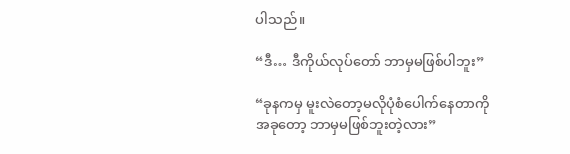ပါသည်။

“ဒီ… ဒီကိုယ်လုပ်တော် ဘာမှမဖြစ်ပါဘူး”

“ခုနကမှ မူးလဲတော့မလိုပုံစံပေါက်နေတာကို အခုတော့ ဘာမှမဖြစ်ဘူးတဲ့လား”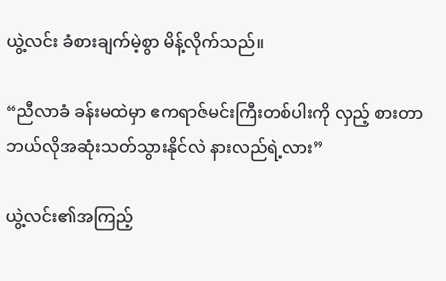ယွဲ့လင်း ခံစားချက်မဲ့စွာ မိန့်လိုက်သည်။

“ညီလာခံ ခန်းမထဲမှာ ဧကရာဇ်မင်းကြီးတစ်ပါးကို လှည့် စားတာ ဘယ်လိုအဆုံးသတ်သွားနိုင်လဲ နားလည်ရဲ့လား”

ယွဲ့လင်း၏အကြည့်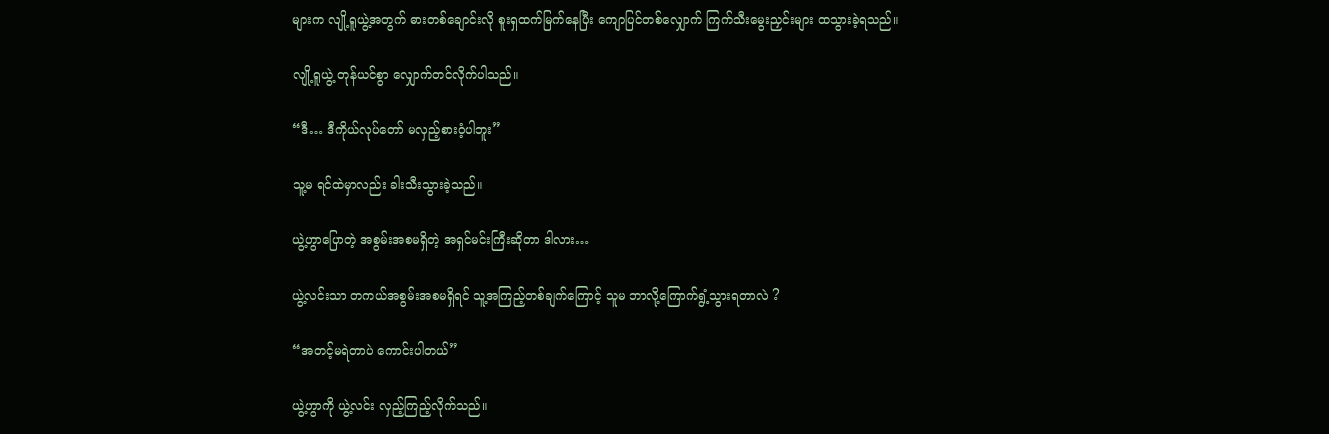များက လျို့ရူယွဲ့အတွက် ဓားတစ်ချောင်းလို စူးရှထက်မြက်နေပြီး ကျောပြင်တစ်လျှောက် ကြက်သီးမွေးညှင်းများ ထသွားခဲ့ရသည်။

လျို့ရူယွဲ့ တုန်ယင်စွာ လျှောက်တင်လိုက်ပါသည်။

“ဒီ… ဒီကိုယ်လုပ်တော် မလှည့်စားဝံ့ပါဘူး”

သူ့မ ရင်ထဲမှာလည်း ခါးသီးသွားခဲ့သည်။

ယွဲ့ဟွာပြောတဲ့ အစွမ်းအစမရှိတဲ့ အရှင်မင်းကြီးဆိုတာ ဒါလား…

ယွဲ့လင်းသာ တကယ်အစွမ်းအစမရှိရင် သူ့အကြည့်တစ်ချက်ကြောင့် သူမ ဘာလို့ကြောက်ရွံ့သွားရတာလဲ ?

“အတင့်မရဲတာပဲ ကောင်းပါတယ်”

ယွဲ့ဟွာကို ယွဲ့လင်း လှည့်ကြည့်လိုက်သည်။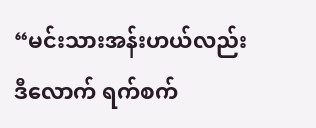“မင်းသားအန်းဟယ်လည်း ဒီလောက် ရက်စက်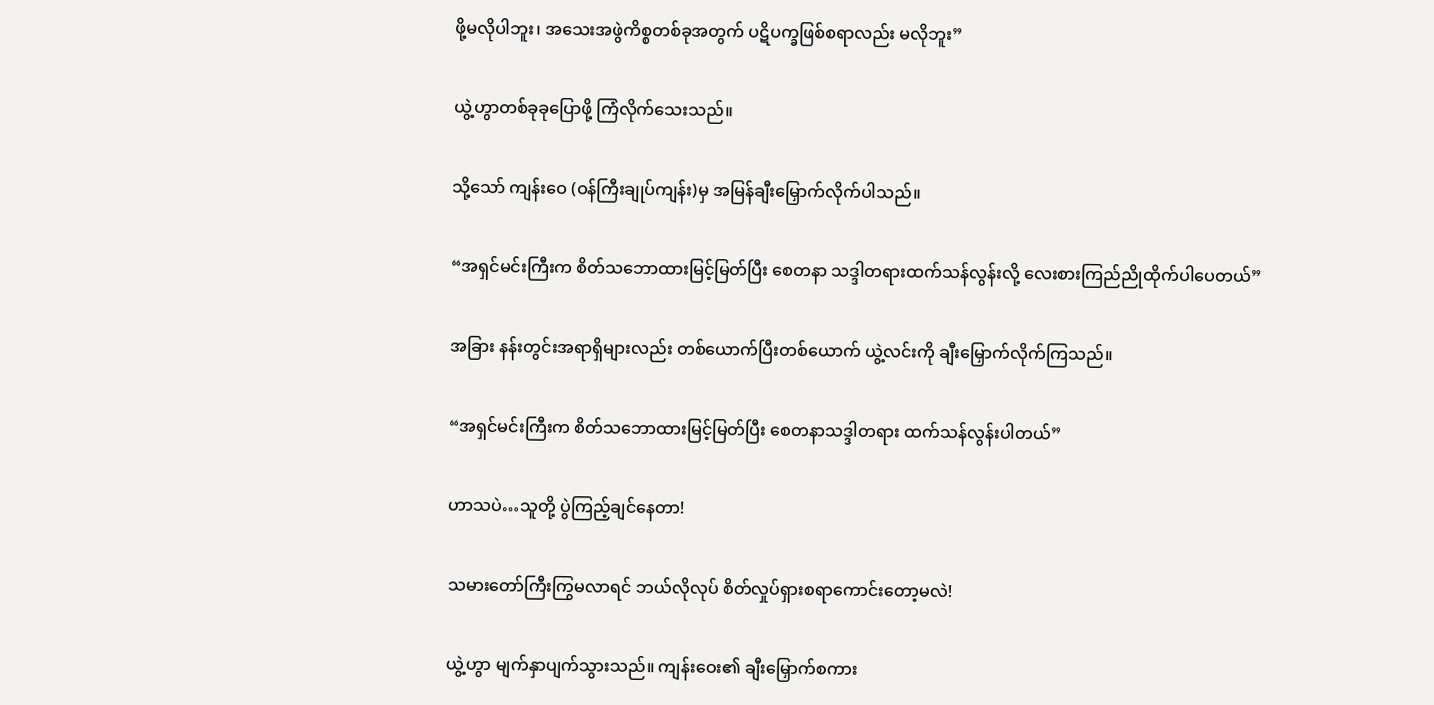ဖို့မလိုပါဘူး၊ အသေးအဖွဲကိစ္စတစ်ခုအတွက် ပဋိပက္ခဖြစ်စရာလည်း မလိုဘူး”

ယွဲ့ဟွာတစ်ခုခုပြောဖို့ ကြံလိုက်သေးသည်။

သို့သော် ကျန်းဝေ (ဝန်ကြီးချုပ်ကျန်း)မှ အမြန်ချီးမြှောက်လိုက်ပါသည်။

“အရှင်မင်းကြီးက စိတ်သဘောထားမြင့်မြတ်ပြီး စေတနာ သဒ္ဒါတရားထက်သန်လွန်းလို့ လေးစားကြည်ညိုထိုက်ပါပေတယ်”

အခြား နန်းတွင်းအရာရှိများလည်း တစ်ယောက်ပြီးတစ်ယောက် ယွဲ့လင်းကို ချီးမြှောက်လိုက်ကြသည်။

“အရှင်မင်းကြီးက စိတ်သဘောထားမြင့်မြတ်ပြီး စေတနာသဒ္ဒါတရား ထက်သန်လွန်းပါတယ်”

ဟာသပဲ…သူတို့ ပွဲကြည့်ချင်နေတာ!

သမားတော်ကြီးကြွမလာရင် ဘယ်လိုလုပ် စိတ်လှုပ်ရှားစရာကောင်းတော့မလဲ!

ယွဲ့ဟွာ မျက်နှာပျက်သွားသည်။ ကျန်းဝေး၏ ချီးမြှောက်စကား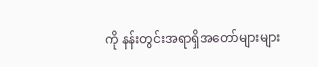ကို နန်းတွင်းအရာရှိအတော်များများ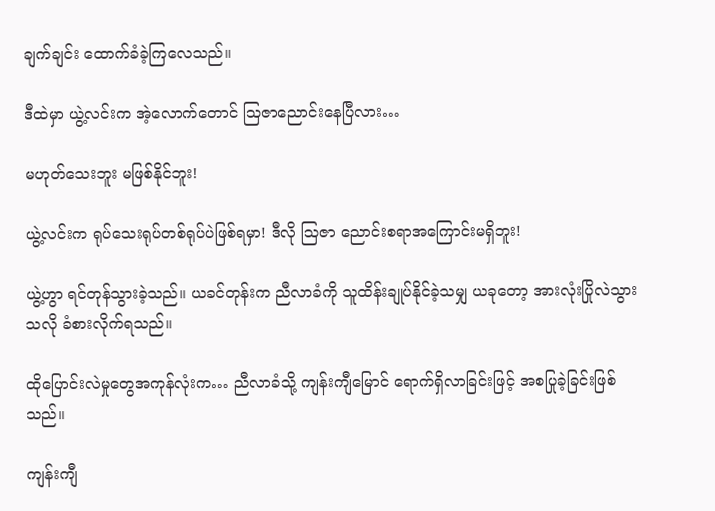ချက်ချင်း ထောက်ခံခဲ့ကြလေသည်။

ဒီထဲမှာ ယွဲ့လင်းက အဲ့လောက်တောင် ဩဇာညောင်းနေပြီလား…

မဟုတ်သေးဘူး မဖြစ်နိုင်ဘူး!

ယွဲ့လင်းက ရုပ်သေးရုပ်တစ်ရုပ်ပဲဖြစ်ရမှာ! ဒီလို ဩဇာ ညောင်းစရာအကြောင်းမရှိဘူး!

ယွဲ့ဟွာ ရင်တုန်သွားခဲ့သည်။ ယခင်တုန်းက ညီလာခံကို သူထိန်းချုပ်နိုင်ခဲ့သမျှ ယခုတော့ အားလုံးပြိုလဲသွားသလို ခံစားလိုက်ရသည်။

ထိုပြောင်းလဲမှုတွေအကုန်လုံးက… ညီလာခံသို့ ကျန်းကျီမြောင် ရောက်ရှိလာခြင်းဖြင့် အစပြုခဲ့ခြင်းဖြစ်သည်။

ကျန်းကျီ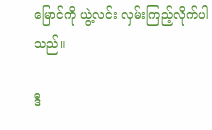မြောင်ကို ယွဲ့လင်း လှမ်းကြည့်လိုက်ပါသည်။

ဒီ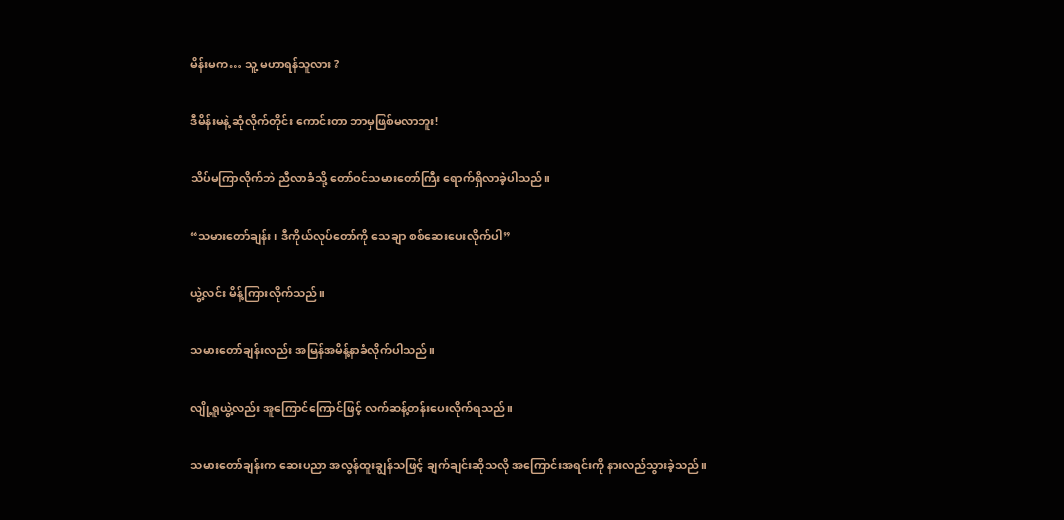မိန်းမက… သူ့ မဟာရန်သူလား ?

ဒီမိန်းမနဲ့ ဆုံလိုက်တိုင်း ကောင်းတာ ဘာမှဖြစ်မလာဘူး!

သိပ်မကြာလိုက်ဘဲ ညီလာခံသို့ တော်ဝင်သမားတော်ကြီး ရောက်ရှိလာခဲ့ပါသည်။

“သမားတော်ချန်း၊ ဒီကိုယ်လုပ်တော်ကို သေချာ စစ်ဆေးပေးလိုက်ပါ”

ယွဲ့လင်း မိန့်ကြားလိုက်သည်။

သမားတော်ချန်းလည်း အမြန်အမိန့်နာခံလိုက်ပါသည်။

လျို့ရူယွဲ့လည်း အူကြောင်ကြောင်ဖြင့် လက်ဆန့်တန်းပေးလိုက်ရသည်။

သမားတော်ချန်းက ဆေးပညာ အလွန်ထူးချွန်သဖြင့် ချက်ချင်းဆိုသလို အကြောင်းအရင်းကို နားလည်သွားခဲ့သည်။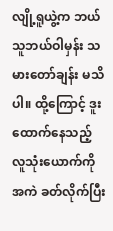လျို့ရူယွဲ့က ဘယ်သူဘယ်ဝါမှန်း သမားတော်ချန်း မသိပါ။ ထို့ကြောင့် ဒူးထောက်နေသည့် လူသုံးယောက်ကို အကဲ ခတ်လိုက်ပြီး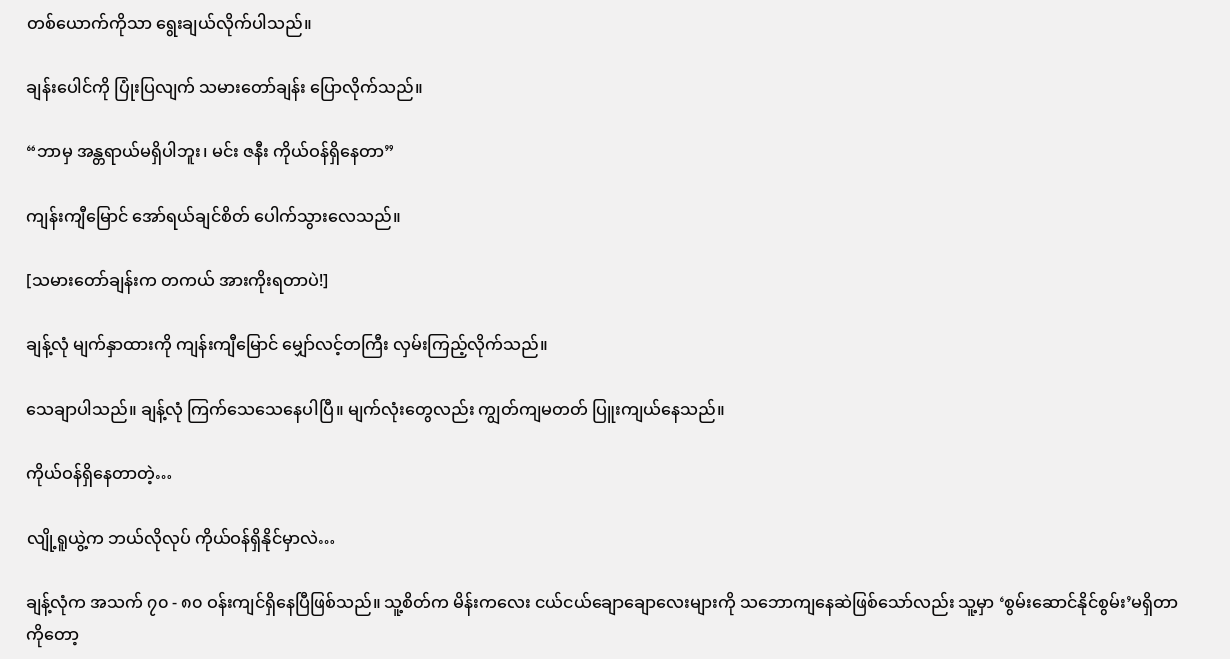တစ်ယောက်ကိုသာ ရွေးချယ်လိုက်ပါသည်။

ချန်းပေါင်ကို ပြုံးပြလျက် သမားတော်ချန်း ပြောလိုက်သည်။

“ဘာမှ အန္တရာယ်မရှိပါဘူး၊ မင်း ဇနီး ကိုယ်ဝန်ရှိနေတာ”

ကျန်းကျီမြောင် အော်ရယ်ချင်စိတ် ပေါက်သွားလေသည်။

[သမားတော်ချန်းက တကယ် အားကိုးရတာပဲ!]

ချန့်လုံ မျက်နှာထားကို ကျန်းကျီမြောင် မျှော်လင့်တကြီး လှမ်းကြည့်လိုက်သည်။

သေချာပါသည်။ ချန့်လုံ ကြက်သေသေနေပါပြီ။ မျက်လုံးတွေလည်း ကျွတ်ကျမတတ် ပြူးကျယ်နေသည်။

ကိုယ်ဝန်ရှိနေတာတဲ့…

လျို့ရူယွဲ့က ဘယ်လိုလုပ် ကိုယ်ဝန်ရှိနိုင်မှာလဲ…

ချန့်လုံက အသက် ၇၀ - ၈၀ ဝန်းကျင်ရှိနေပြီဖြစ်သည်။ သူ့စိတ်က မိန်းကလေး ငယ်ငယ်ချောချောလေးများကို သဘောကျနေဆဲဖြစ်သော်လည်း သူ့မှာ ‘စွမ်းဆောင်နိုင်စွမ်း’မရှိတာကိုတော့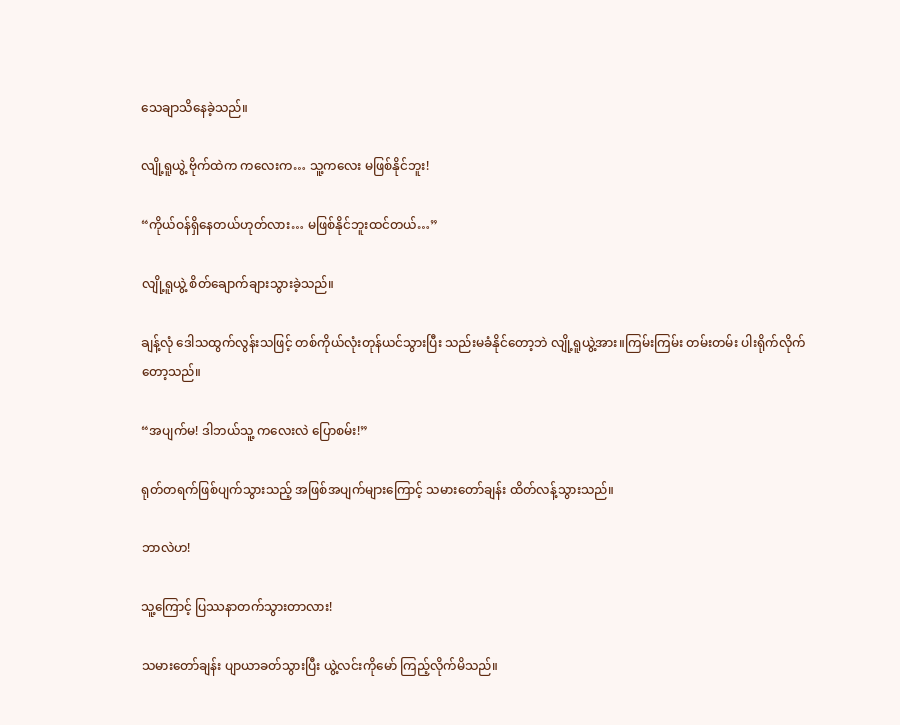သေချာသိနေခဲ့သည်။

လျို့ရူယွဲ့ ဗိုက်ထဲက ကလေးက… သူ့ကလေး မဖြစ်နိုင်ဘူး!

“ကိုယ်ဝန်ရှိနေတယ်ဟုတ်လား… မဖြစ်နိုင်ဘူးထင်တယ်…”

လျို့ရူယွဲ့ စိတ်ချောက်ချားသွားခဲ့သည်။

ချန့်လုံ ဒေါသထွက်လွန်းသဖြင့် တစ်ကိုယ်လုံးတုန်ယင်သွားပြီး သည်းမခံနိုင်တော့ဘဲ လျို့ရူယွဲ့အား။ကြမ်းကြမ်း တမ်းတမ်း ပါးရိုက်လိုက်တော့သည်။

“အပျက်မ! ဒါဘယ်သူ့ ကလေးလဲ ပြောစမ်း!”

ရုတ်တရက်ဖြစ်ပျက်သွားသည့် အဖြစ်အပျက်များကြောင့် သမားတော်ချန်း ထိတ်လန့်သွားသည်။

ဘာလဲဟ!

သူ့ကြောင့် ပြဿနာတက်သွားတာလား!

သမားတော်ချန်း ပျာယာခတ်သွားပြီး ယွဲ့လင်းကိုမော် ကြည့်လိုက်မိသည်။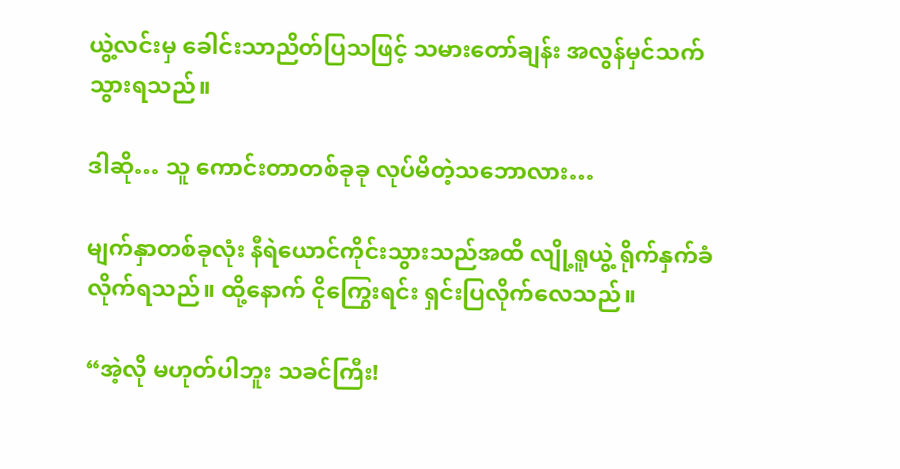ယွဲ့လင်းမှ ခေါင်းသာညိတ်ပြသဖြင့် သမားတော်ချန်း အလွန်မှင်သက်သွားရသည်။

ဒါဆို… သူ ကောင်းတာတစ်ခုခု လုပ်မိတဲ့သဘောလား…

မျက်နှာတစ်ခုလုံး နီရဲယောင်ကိုင်းသွားသည်အထိ လျို့ရူယွဲ့ ရိုက်နှက်ခံလိုက်ရသည်။ ထို့နောက် ငိုကြွေးရင်း ရှင်းပြလိုက်လေသည်။

“အဲ့လို မဟုတ်ပါဘူး သခင်ကြီး!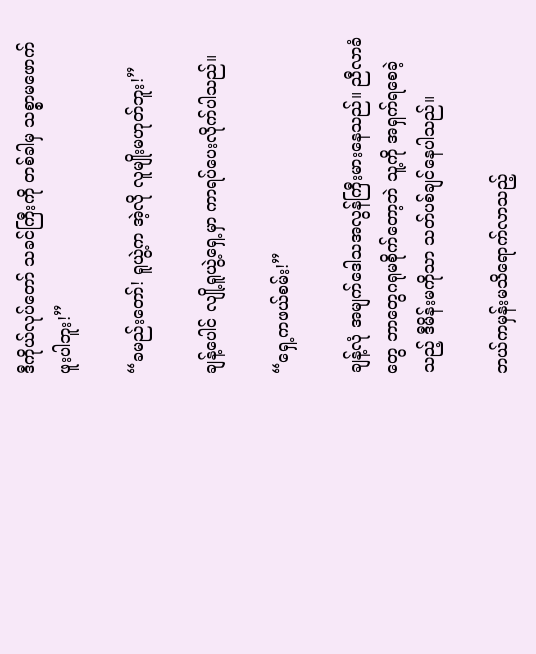ဒီကိုယ်လုပ်တော် သခင်ကြီးကို တစ်ခါမှ သစ္စာမဖောက်ဖူးပါဘူး!”

“ခမည်းတော်! ရူယွဲ့က အဲ့လို လူမျိုးမဟုတ်ဘူး!”

ချန့်ပေါင် လျို့ရူယွဲ့ရှေ့မှာ ကာရပ်ပေးလိုက်ပါသည်။

“ရှေ့ကဖယ်စမ်း!”

ချန့်လုံ အမျက်ဒေါသအလွန်ကြီးမားနေသည်။ ညီလာခံတွေ ဘာတွေဂရုမစိုက်တော့ဘဲ သူ့ကို အရှက်ရစေခဲ့သည့် ဒီမိန်းမကိုသာ သတ်ပစ်ချင်နေပါသည်။

ဘယ်ကမှန်းမသိရောက်လာသည့်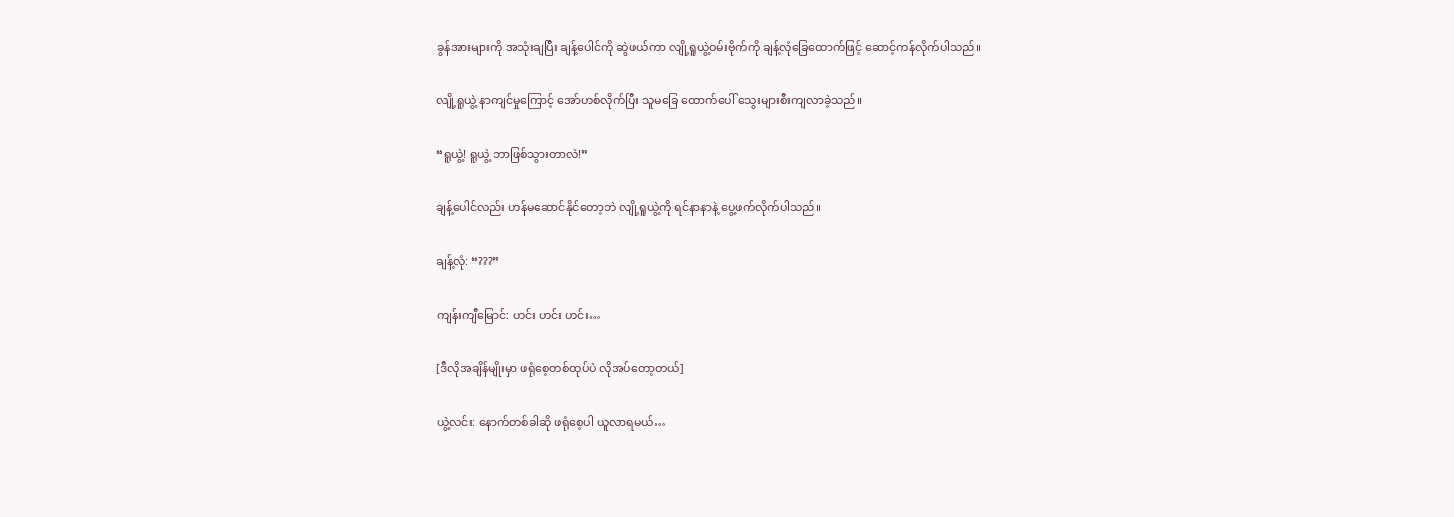ခွန်အားများကို အသုံးချပြီး ချန့်ပေါင်ကို ဆွဲဖယ်ကာ လျို့ရူယွဲ့ဝမ်းဗိုက်ကို ချန့်လုံခြေထောက်ဖြင့် ဆောင့်ကန်လိုက်ပါသည်။

လျို့ရူယွဲ့ နာကျင်မှုကြောင့် အော်ဟစ်လိုက်ပြီး သူမခြေ ထောက်ပေါ် သွေးများစီးကျလာခဲ့သည်။

“ရူယွဲ့! ရူယွဲ့ ဘာဖြစ်သွားတာလဲ!”

ချန့်ပေါင်လည်း ဟန်မဆောင်နိုင်တော့ဘဲ လျို့ရူယွဲ့ကို ရင်နာနာနဲ့ ပွေ့ဖက်လိုက်ပါသည်။

ချန့်လုံ: “???”

ကျန်းကျီမြောင်: ဟင်း ဟင်း ဟင်း…

[ဒီလိုအချိန်မျိုးမှာ ဖရုံစေ့တစ်ထုပ်ပဲ လိုအပ်တော့တယ်]

ယွဲ့လင်း: နောက်တစ်ခါဆို ဖရုံစေ့ပါ ယူလာရမယ်…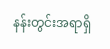နန်းတွင်းအရာရှိ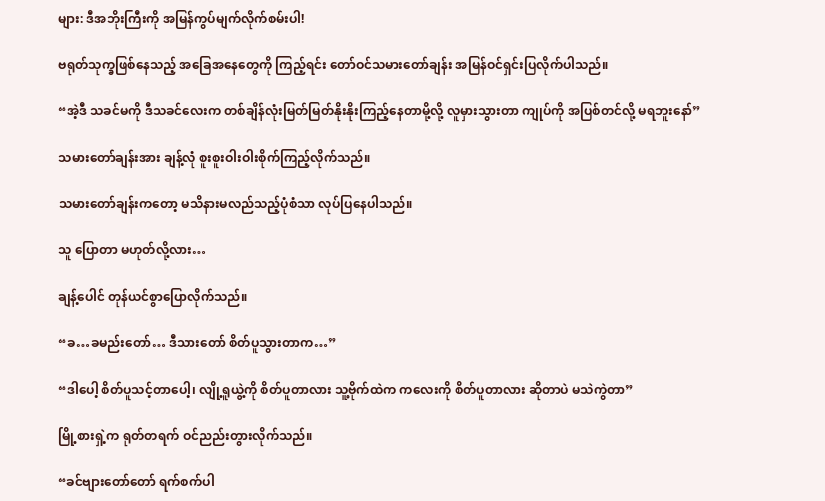များ: ဒီအဘိုးကြီးကို အမြန်ကွပ်မျက်လိုက်စမ်းပါ!

ဗရုတ်သုက္ခဖြစ်နေသည့် အခြေအနေတွေကို ကြည့်ရင်း တော်ဝင်သမားတော်ချန်း အမြန်ဝင်ရှင်းပြလိုက်ပါသည်။

“အဲ့ဒီ သခင်မကို ဒီသခင်လေးက တစ်ချိန်လုံးမြတ်မြတ်နိုးနိုးကြည့်နေတာမို့လို့ လူမှားသွားတာ ကျုပ်ကို အပြစ်တင်လို့ မရဘူးနော်”

သမားတော်ချန်းအား ချန့်လုံ စူးစူးဝါးဝါးစိုက်ကြည့်လိုက်သည်။

သမားတော်ချန်းကတော့ မသိနားမလည်သည့်ပုံစံသာ လုပ်ပြနေပါသည်။

သူ ပြောတာ မဟုတ်လို့လား…

ချန့်ပေါင် တုန်ယင်စွာပြောလိုက်သည်။

“ခ…ခမည်းတော်… ဒီသားတော် စိတ်ပူသွားတာက…”

“ဒါပေါ့ စိတ်ပူသင့်တာပေါ့၊ လျို့ရူယွဲ့ကို စိတ်ပူတာလား သူ့ဗိုက်ထဲက ကလေးကို စိတ်ပူတာလား ဆိုတာပဲ မသဲကွဲတာ”

မြို့စားရှဲ့က ရုတ်တရက် ဝင်ညည်းတွားလိုက်သည်။

“ခင်ဗျားတော်တော် ရက်စက်ပါ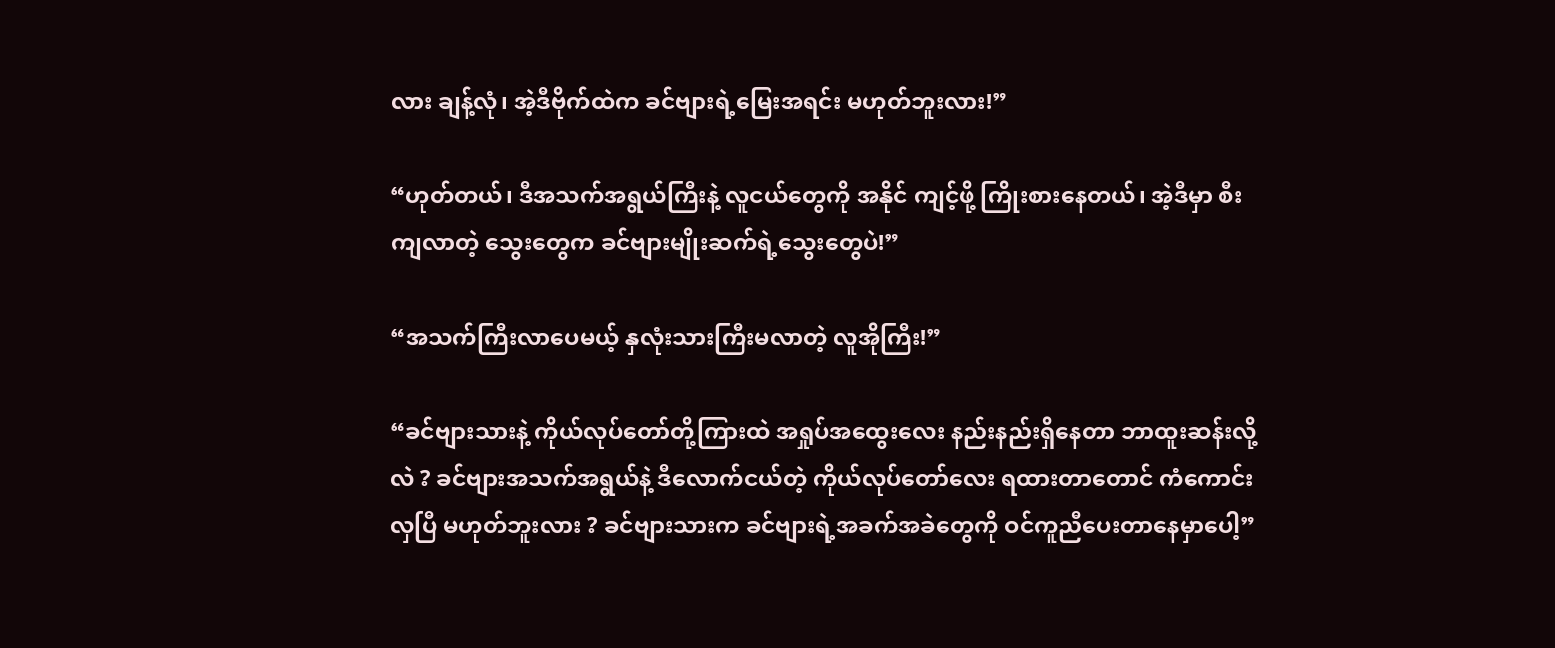လား ချန့်လုံ၊ အဲ့ဒီဗိုက်ထဲက ခင်ဗျားရဲ့မြေးအရင်း မဟုတ်ဘူးလား!”

“ဟုတ်တယ်၊ ဒီအသက်အရွယ်ကြီးနဲ့ လူငယ်တွေကို အနိုင် ကျင့်ဖို့ ကြိုးစားနေတယ်၊ အဲ့ဒီမှာ စီးကျလာတဲ့ သွေးတွေက ခင်ဗျားမျိုးဆက်ရဲ့သွေးတွေပဲ!”

“အသက်ကြီးလာပေမယ့် နှလုံးသားကြီးမလာတဲ့ လူအိုကြီး!”

“ခင်ဗျားသားနဲ့ ကိုယ်လုပ်တော်တို့ကြားထဲ အရှုပ်အထွေးလေး နည်းနည်းရှိနေတာ ဘာထူးဆန်းလို့လဲ ? ခင်ဗျားအသက်အရွယ်နဲ့ ဒီလောက်ငယ်တဲ့ ကိုယ်လုပ်တော်လေး ရထားတာတောင် ကံကောင်းလှပြီ မဟုတ်ဘူးလား ? ခင်ဗျားသားက ခင်ဗျားရဲ့အခက်အခဲတွေကို ဝင်ကူညီပေးတာနေမှာပေါ့”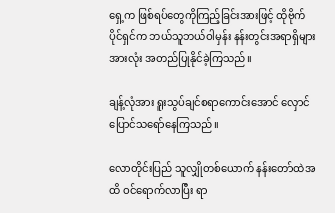ရှေ့က ဖြစ်ရပ်တွေကိုကြည့်ခြင်းအားဖြင့် ထိုဗိုက်ပိုင်ရှင်က ဘယ်သူဘယ်ဝါမှန်း နန်းတွင်းအရာရှိများအားလုံး အတည်ပြုနိုင်ခဲ့ကြသည်။

ချန့်လုံအား ရူးသွပ်ချင်စရာကောင်းအောင် လှောင်ပြောင်သရော်နေကြသည်။

လောတိုင်းပြည် သူလျှိုတစ်ယောက် နန်းတော်ထဲအထိ ဝင်ရောက်လာပြီး ရာ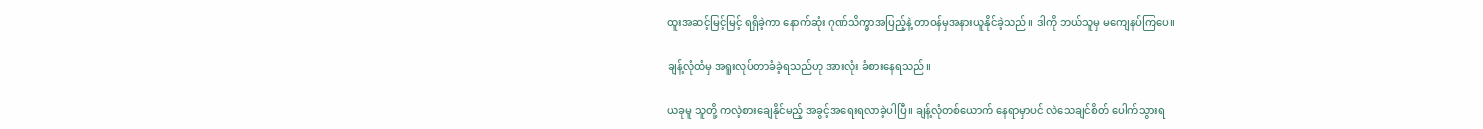ထူးအဆင့်မြင့်မြင့် ရရှိခဲ့ကာ နောက်ဆုံး ဂုဏ်သိက္ခာအပြည့်နဲ့ တာဝန်မှအနားယူနိုင်ခဲ့သည်။ ဒါကို ဘယ်သူမှ မကျေနပ်ကြပေ။

ချန့်လုံထံမှ အရူးလုပ်တာခံခဲ့ရသည်ဟု အားလုံး ခံစားနေရသည်။

ယခုမူ သူတို့ ကလဲ့စားချေနိုင်မည့် အခွင့်အရေးရလာခဲ့ပါပြီ။ ချန့်လုံတစ်ယောက် နေရာမှာပင် လဲသေချင်စိတ် ပေါက်သွားရ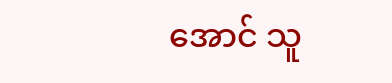အောင် သူ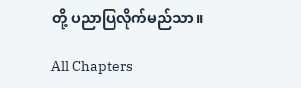တို့ ပညာပြလိုက်မည်သာ။

All Chapters